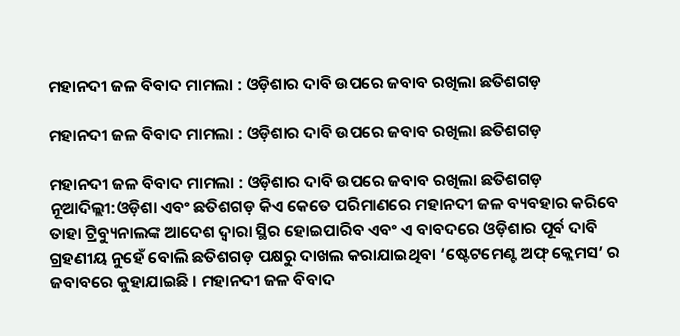ମହାନଦୀ ଜଳ ବିବାଦ ମାମଲା : ଓଡ଼ିଶାର ଦାବି ଉପରେ ଜବାବ ରଖିଲା ଛତିଶଗଡ଼

ମହାନଦୀ ଜଳ ବିବାଦ ମାମଲା : ଓଡ଼ିଶାର ଦାବି ଉପରେ ଜବାବ ରଖିଲା ଛତିଶଗଡ଼

ମହାନଦୀ ଜଳ ବିବାଦ ମାମଲା : ଓଡ଼ିଶାର ଦାବି ଉପରେ ଜବାବ ରଖିଲା ଛତିଶଗଡ଼
ନୂଆଦିଲ୍ଲୀ:ଓଡ଼ିଶା ଏବଂ ଛତିଶଗଡ଼ କିଏ କେତେ ପରିମାଣରେ ମହାନଦୀ ଜଳ ବ୍ୟବହାର କରିବେ ତାହା ଟ୍ରିବ୍ୟୁନାଲଙ୍କ ଆଦେଶ ଦ୍ୱାରା ସ୍ଥିର ହୋଇପାରିବ ଏବଂ ଏ ବାବଦରେ ଓଡ଼ିଶାର ପୂର୍ବ ଦାବି ଗ୍ରହଣୀୟ ନୁହେଁ ବୋଲି ଛତିଶଗଡ଼ ପକ୍ଷରୁ ଦାଖଲ କରାଯାଇଥିବା ‘ଷ୍ଟେଟମେଣ୍ଟ ଅଫ୍ କ୍ଲେମସ’ ର ଜବାବରେ କୁହାଯାଇଛି । ମହାନଦୀ ଜଳ ବିବାଦ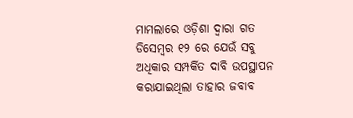ମାମଲାରେ ଓଡ଼ିଶା ଦ୍ୱାରା ଗତ ଡିସେମ୍ବର ୧୨ ରେ ଯେଉଁ ସବୁ ଅଧିକାର ସମ୍ପର୍କିତ ଦାବି ଉପସ୍ଥାପନ କରାଯାଇଥିଲା ତାହାର ଜବାବ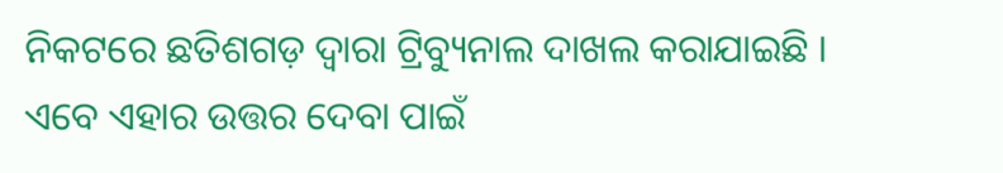ନିକଟରେ ଛତିଶଗଡ଼ ଦ୍ୱାରା ଟ୍ରିବ୍ୟୁନାଲ ଦାଖଲ କରାଯାଇଛି । ଏବେ ଏହାର ଉତ୍ତର ଦେବା ପାଇଁ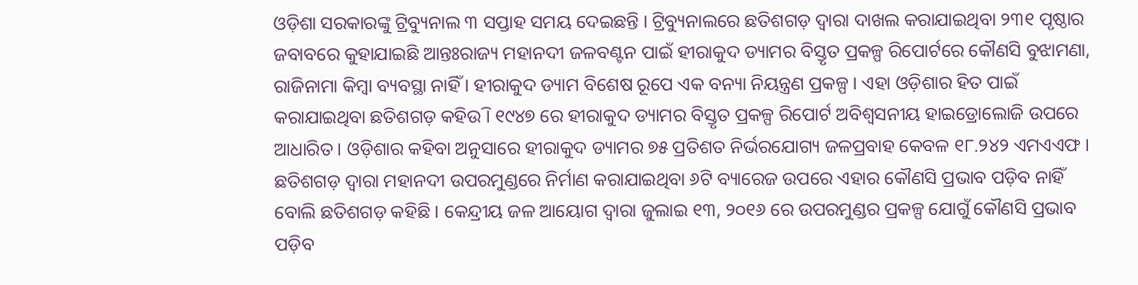ଓଡ଼ିଶା ସରକାରଙ୍କୁ ଟ୍ରିବ୍ୟୁନାଲ ୩ ସପ୍ତାହ ସମୟ ଦେଇଛନ୍ତି । ଟ୍ରିବ୍ୟୁନାଲରେ ଛତିଶଗଡ଼ ଦ୍ୱାରା ଦାଖଲ କରାଯାଇଥିବା ୨୩୧ ପୃଷ୍ଠାର ଜବାବରେ କୁହାଯାଇଛି ଆନ୍ତଃରାଜ୍ୟ ମହାନଦୀ ଜଳବଣ୍ଟନ ପାଇଁ ହୀରାକୁଦ ଡ୍ୟାମର ବିସ୍ତୃତ ପ୍ରକଳ୍ପ ରିପୋର୍ଟରେ କୌଣସି ବୁଝାମଣା, ରାଜିନାମା କିମ୍ବା ବ୍ୟବସ୍ଥା ନାହିଁ । ହୀରାକୁଦ ଡ୍ୟାମ ବିଶେଷ ରୂପେ ଏକ ବନ୍ୟା ନିୟନ୍ତ୍ରଣ ପ୍ରକଳ୍ପ । ଏହା ଓଡ଼ିଶାର ହିତ ପାଇଁ କରାଯାଇଥିବା ଛତିଶଗଡ଼ କହିଉି । ୧୯୪୭ ରେ ହୀରାକୁଦ ଡ୍ୟାମର ବିସ୍ତୃତ ପ୍ରକଳ୍ପ ରିପୋର୍ଟ ଅବିଶ୍ୱସନୀୟ ହାଇଡ୍ରୋଲୋଜି ଉପରେ ଆଧାରିତ । ଓଡ଼ିଶାର କହିବା ଅନୁସାରେ ହୀରାକୁଦ ଡ୍ୟାମର ୭୫ ପ୍ରତିଶତ ନିର୍ଭରଯୋଗ୍ୟ ଜଳପ୍ରବାହ କେବଳ ୧୮.୨୪୨ ଏମଏଏଫ । ଛତିଶଗଡ଼ ଦ୍ୱାରା ମହାନଦୀ ଉପରମୁଣ୍ଡରେ ନିର୍ମାଣ କରାଯାଇଥିବା ୬ଟି ବ୍ୟାରେଜ ଉପରେ ଏହାର କୌଣସି ପ୍ରଭାବ ପଡ଼ିବ ନାହିଁ ବୋଲି ଛତିଶଗଡ଼ କହିଛି । କେନ୍ଦ୍ରୀୟ ଜଳ ଆୟୋଗ ଦ୍ୱାରା ଜୁଲାଇ ୧୩, ୨୦୧୬ ରେ ଉପରମୁଣ୍ଡର ପ୍ରକଳ୍ପ ଯୋଗୁଁ କୌଣସି ପ୍ରଭାବ ପଡ଼ିବ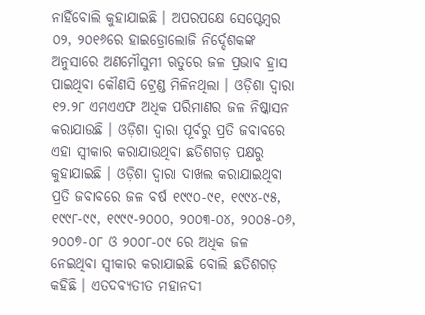ନାହିଁବୋଲି କୁହାଯାଇଛି । ଅପରପକ୍ଷେ ସେପ୍ଟେମ୍ବର ୦୨, ୨୦୧୬ରେ ହାଇଡ୍ରୋଲୋଜି ନିର୍ଦ୍ଦେଶକଙ୍କ ଅନୁସାରେ ଅଣମୌସୁମୀ ଋତୁରେ ଜଳ ପ୍ରଭାବ ହ୍ରାସ ପାଇଥିବା କୌଣସି ଟ୍ରେଣ୍ଡ ମିଳିନଥିଲା । ଓଡ଼ିଶା ଦ୍ୱାରା ୧୨.୨୮ ଏମଏଏଫ ଅଧିକ ପରିମାଣର ଜଳ ନିଷ୍କାସନ କରାଯାଉଛି । ଓଡ଼ିଶା ଦ୍ୱାରା ପୂର୍ବରୁ ପ୍ରତି ଜବାବରେ ଏହା ସ୍ୱୀକାର କରାଯାଉଥିବା ଛତିଶଗଡ଼ ପକ୍ଷରୁ କୁହାଯାଇଛି । ଓଡ଼ିଶା ଦ୍ୱାରା ଦାଖଲ କରାଯାଇଥିବା ପ୍ରତି ଜବାବରେ ଜଳ ବର୍ଷ ୧୯୯୦-୯୧, ୧୯୯୪-୯୫, ୧୯୯୮-୯୯, ୧୯୯୯-୨୦୦୦, ୨୦୦୩-୦୪, ୨୦୦୫-୦୬, ୨୦୦୭-୦୮ ଓ ୨୦୦୮-୦୯ ରେ ଅଧିକ ଜଳ ନେଇଥିବା ସ୍ୱୀକାର କରାଯାଇଛି ବୋଲି ଛତିଶଗଡ଼ କହିଛି । ଏତଦବ୍ୟତୀତ ମହାନଦୀ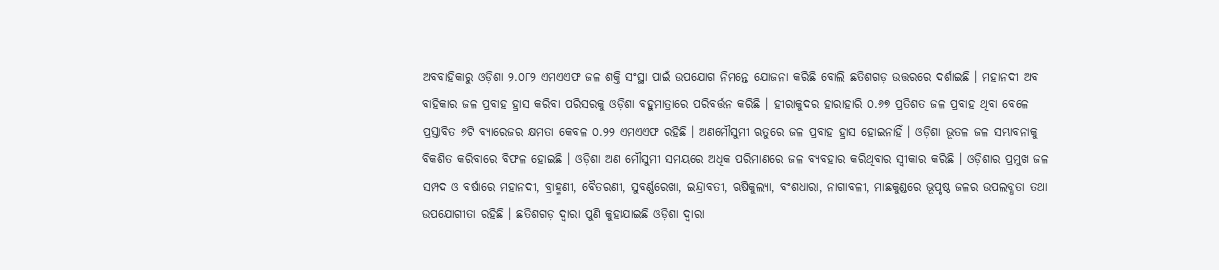ଅବବାହିକାରୁ ଓଡ଼ିଶା ୨.୦୮୨ ଏମଏଏଫ ଜଳ ଶକ୍ତି ସଂସ୍ଥା ପାଇଁ ଉପଯୋଗ ନିମନ୍ତେ ଯୋଜନା କରିଛି ବୋଲି ଛତିଶଗଡ଼ ଉତ୍ତରରେ ଦର୍ଶାଇଛି । ମହାନଦୀ ଅବ ବାହିକାର ଜଳ ପ୍ରବାହ ହ୍ରାସ କରିବା ପରିସରକୁ ଓଡ଼ିଶା ବହୁମାତ୍ରାରେ ପରିବର୍ତ୍ତନ କରିଛି । ହୀରାକୁଦର ହାରାହାରି ୦.୬୭ ପ୍ରତିଶତ ଜଳ ପ୍ରବାହ ଥିବା ବେଳେ ପ୍ରସ୍ତାବିତ ୬ଟି ବ୍ୟାରେଜର କ୍ଷମତା କେବଳ ୦.୨୨ ଏମଏଏଫ ରହିଛି । ଅଣମୌସୁମୀ ଋତୁରେ ଜଳ ପ୍ରବାହ ହ୍ରାସ ହୋଇନାହିଁ । ଓଡ଼ିଶା ଭୂତଳ ଜଳ ସମ୍ଭାବନାକୁ ବିକଶିତ କରିବାରେ ବିଫଳ ହୋଇଛି । ଓଡ଼ିଶା ଅଣ ମୌସୁମୀ ସମୟରେ ଅଧିକ ପରିମାଣରେ ଜଳ ବ୍ୟବହାର କରିଥିବାର ସ୍ୱୀକାର କରିଛି । ଓଡ଼ିଶାର ପ୍ରମୁଖ ଜଳ ସମ୍ପଦ ଓ ବର୍ଷାରେ ମହାନଦୀ, ବ୍ରାହ୍ମଣୀ, ବୈତରଣୀ, ସୁବର୍ଣ୍ଣରେଖା, ଇନ୍ଦ୍ରାବତୀ, ଋଷିକୁଲ୍ୟା, ବଂଶଧାରା, ନାଗାବଳୀ, ମାଛକୁଣ୍ଡରେ ଭୂପୃଷ୍ଠ ଜଳର ଉପଲବ୍ଧତା ତଥା ଉପଯୋଗୀତା ରହିଛି । ଛତିଶଗଡ଼ ଦ୍ୱାରା ପୁଣି କୁହାଯାଇଛି ଓଡ଼ିଶା ଦ୍ୱାରା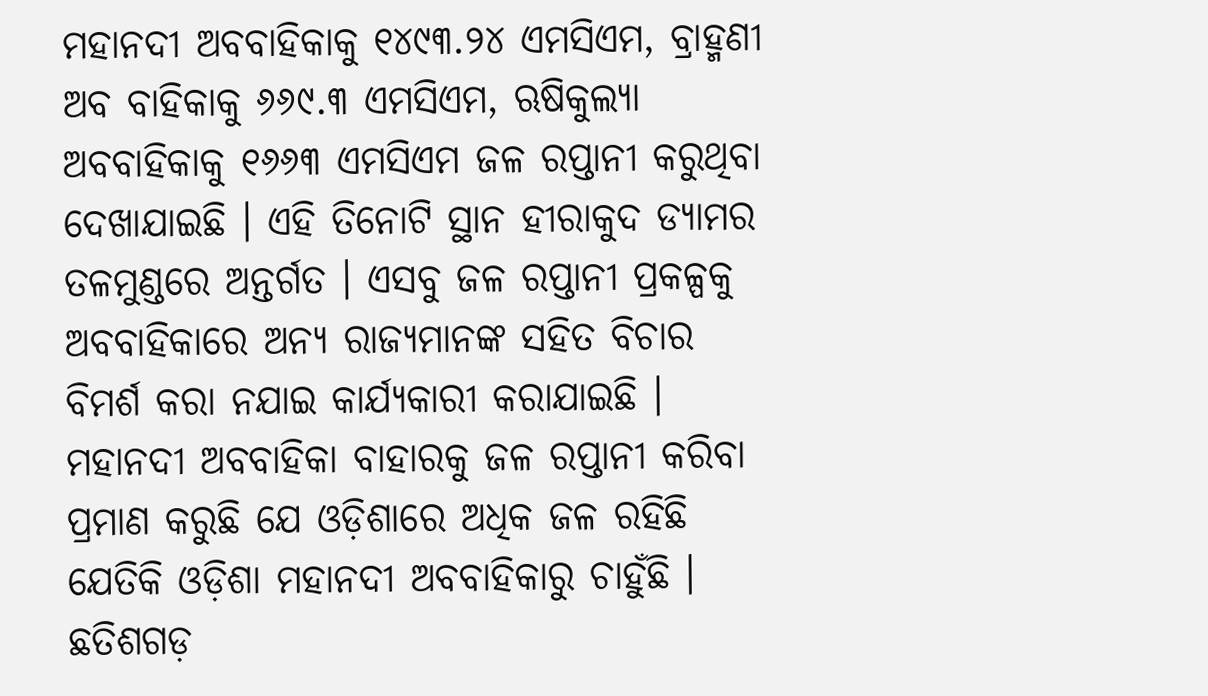ମହାନଦୀ ଅବବାହିକାକୁ ୧୪୯୩.୨୪ ଏମସିଏମ, ବ୍ରାହ୍ମଣୀ ଅବ ବାହିକାକୁ ୬୬୯.୩ ଏମସିଏମ, ଋଷିକୁଲ୍ୟା ଅବବାହିକାକୁ ୧୬୬୩ ଏମସିଏମ ଜଳ ରପ୍ତାନୀ କରୁଥିବା ଦେଖାଯାଇଛି । ଏହି ତିନୋଟି ସ୍ଥାନ ହୀରାକୁଦ ଡ୍ୟାମର ତଳମୁଣ୍ଡରେ ଅନ୍ତର୍ଗତ । ଏସବୁ ଜଳ ରପ୍ତାନୀ ପ୍ରକଳ୍ପକୁ ଅବବାହିକାରେ ଅନ୍ୟ ରାଜ୍ୟମାନଙ୍କ ସହିତ ବିଚାର ବିମର୍ଶ କରା ନଯାଇ କାର୍ଯ୍ୟକାରୀ କରାଯାଇଛି । ମହାନଦୀ ଅବବାହିକା ବାହାରକୁ ଜଳ ରପ୍ତାନୀ କରିବା ପ୍ରମାଣ କରୁଛି ଯେ ଓଡ଼ିଶାରେ ଅଧିକ ଜଳ ରହିଛି ଯେତିକି ଓଡ଼ିଶା ମହାନଦୀ ଅବବାହିକାରୁ ଚାହୁଁଛି । ଛତିଶଗଡ଼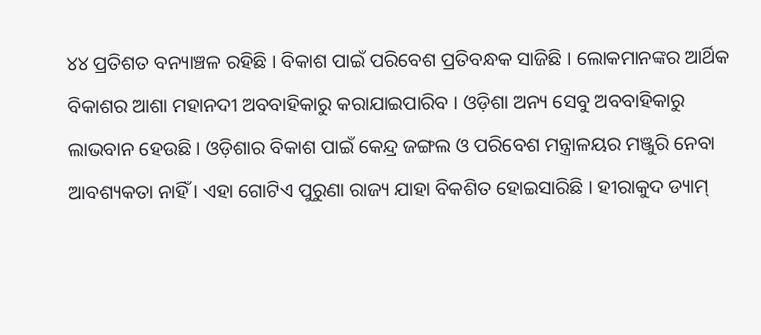୪୪ ପ୍ରତିଶତ ବନ୍ୟାଞ୍ଚଳ ରହିଛି । ବିକାଶ ପାଇଁ ପରିବେଶ ପ୍ରତିବନ୍ଧକ ସାଜିଛି । ଲୋକମାନଙ୍କର ଆର୍ଥିକ ବିକାଶର ଆଶା ମହାନଦୀ ଅବବାହିକାରୁ କରାଯାଇପାରିବ । ଓଡ଼ିଶା ଅନ୍ୟ ସେବୁ ଅବବାହିକାରୁ ଲାଭବାନ ହେଉଛି । ଓଡ଼ିଶାର ବିକାଶ ପାଇଁ କେନ୍ଦ୍ର ଜଙ୍ଗଲ ଓ ପରିବେଶ ମନ୍ତ୍ରାଳୟର ମଞ୍ଜୁରି ନେବା ଆବଶ୍ୟକତା ନାହିଁ । ଏହା ଗୋଟିଏ ପୁରୁଣା ରାଜ୍ୟ ଯାହା ବିକଶିତ ହୋଇସାରିଛି । ହୀରାକୁଦ ଡ୍ୟାମ୍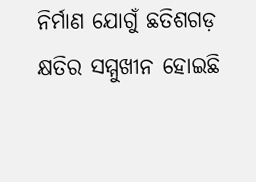ନିର୍ମାଣ ଯୋଗୁଁ ଛତିଶଗଡ଼ କ୍ଷତିର ସମ୍ମୁଖୀନ ହୋଇଛି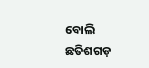ବୋଲି ଛତିଶଗଡ଼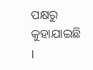ପକ୍ଷରୁ କୁହାଯାଇଛି ।